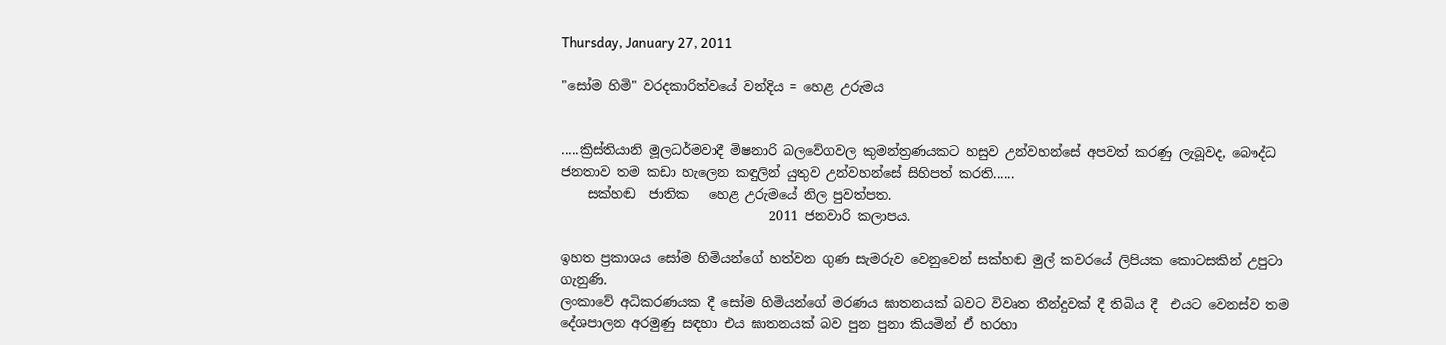Thursday, January 27, 2011

"සෝම හිමි" වරදකාරිත්වයේ වන්දිය = හෙළ උරුමය


.....ක්‍රිස්තියානි මූලධර්මවාදී මිෂනාරි බලවේගවල කුමන්ත්‍රණයකට හසුව උන්වහන්සේ අපවත් කරණු ලැබූවද, බෞද්ධ ජනතාව තම කඩා හැලෙන කඳුලින් යුතුව උන්වහන්සේ සිහිපත් කරති......
    සක්හඬ  ජාතික   හෙළ උරුමයේ නිල පුවත්පත.
                                2011 ජනවාරි කලාපය.

ඉහත ප්‍රකාශය සෝම හිමියන්ගේ හත්වන ගුණ සැමරුව වෙනුවෙන් සක්හඬ මුල් කවරයේ ලිපියක කොටසකින් උපුටා ගැනුණි.
ලංකාවේ අධිකරණයක දී සෝම හිමියන්ගේ මරණය ඝාතනයක් බවට විවෘත තීන්දුවක් දී තිබිය දී  එයට වෙනස්ව තම දේශපාලන අරමුණු සඳහා එය ඝාතනයක් බව පුන පුනා කියමින් ඒ හරහා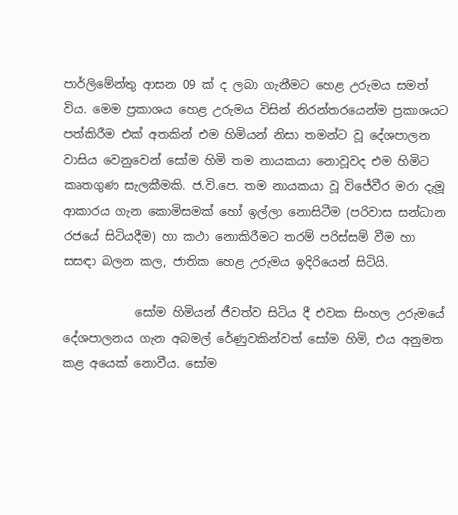පාර්ලිමේන්තු ආසන 09 ක් ද ලබා ගැනීමට හෙළ උරුමය සමත් විය. මෙම ප්‍රකාශය හෙළ උරුමය විසින් නිරන්තරයෙන්ම ප්‍රකාශයට පත්කිරීම එක් අතකින් එම හිමියන් නිසා තමන්ට වූ දේශපාලන වාසිය වෙනුවෙන් සෝම හිමි තම නායකයා නොවූවද එම හිමිට කෘතගුණ සැලකීමකි. ජ.වි.පෙ. තම නායකයා වූ විජේවීර මරා දැමූ ආකාරය ගැන කොමිසමක් හෝ ඉල්ලා නොසිටීම (පරිවාස සන්ධාන රජයේ සිටියදීම) හා කථා නොකිරීමට තරම් පරිස්සම් වීම හා සසඳා බලන කල, ජාතික හෙළ උරුමය ඉදිරියෙන් සිටියි.

            සෝම හිමියන් ජීවත්ව සිටිය දී එවක සිංහල උරුමයේ දේශපාලනය ගැන අබමල් රේණුවකින්වත් සෝම හිමි, එය අනුමත කළ අයෙක් නොවීය. සෝම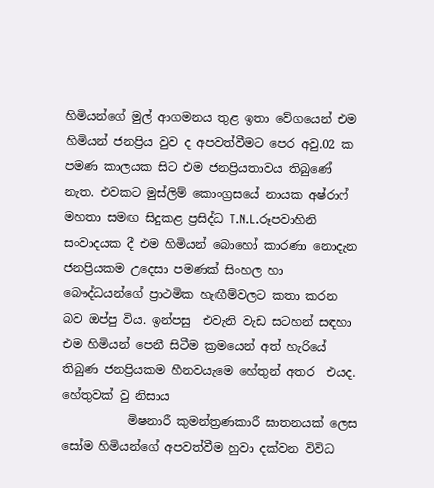හිමියන්ගේ මුල් ආගමනය තුළ ඉතා වේගයෙන් එම හිමියන් ජනප්‍රිය වුව ද අපවත්වීමට පෙර අවු.02 ක පමණ කාලයක සිට එම ජනප්‍රියතාවය තිබුණේ නැත. එවකට මුස්ලිම් කොංග්‍රසයේ නායක අෂ්රාෆ් මහතා සමඟ සිදුකළ ප්‍රසිද්ධ T.N.L.රූපවාහිනි සංවාදයක දී එම හිමියන් බොහෝ කාරණා නොදැන ජනප්‍රියකම උදෙසා පමණක් සිංහල හා බෞද්ධයන්ගේ ප්‍රාථමික හැඟීම්වලට කතා කරන බව ඔප්පු විය. ඉන්පසු  එවැනි වැඩ සටහන් සඳහා එම හිමියන් පෙනී සිටීම ක්‍රමයෙන් අත් හැරියේ තිබුණ ජනප්‍රියකම හීනවයැමෙ හේතුන් අතර  එයද. හේතුවක් වු නිසාය
           මිෂනාරී කුමන්ත්‍රණකාරී ඝාතනයක් ලෙස සෝම හිමියන්ගේ අපවත්වීම හුවා දක්වන විවිධ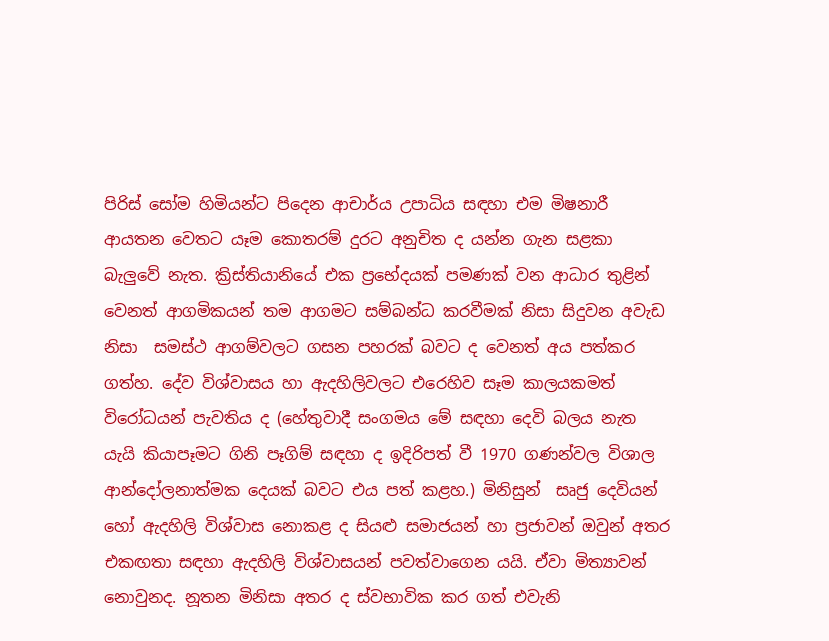පිරිස් සෝම හිමියන්ට පිදෙන ආචාර්ය උපාධිය සඳහා එම මිෂනාරී ආයතන වෙතට යෑම කොතරම් දුරට අනුචිත ද යන්න ගැන සළකා බැලුවේ නැත. ක්‍රිස්තියානියේ එක ප්‍රභේදයක් පමණක් වන ආධාර තුළින් වෙනත් ආගමිකයන් තම ආගමට සම්බන්ධ කරවීමක් නිසා සිදුවන අවැඩ නිසා  සමස්ථ ආගම්වලට ගසන පහරක් බවට ද වෙනත් අය පත්කර ගත්හ. දේව විශ්වාසය හා ඇදහිලිවලට එරෙහිව සෑම කාලයකමත් විරෝධයන් පැවතිය ද (හේතුවාදී සංගමය මේ සඳහා දෙවි බලය නැත යැයි කියාපෑමට ගිනි පෑගිම් සඳහා ද ඉදිරිපත් වී 1970 ගණන්වල විශාල ආන්දෝලනාත්මක දෙයක් බවට එය පත් කළහ.) මිනිසුන්  සෘජු දෙවියන් හෝ ඇදහිලි විශ්වාස නොකළ ද සියළු සමාජයන් හා ප්‍රජාවන් ඔවුන් අතර එකඟතා සඳහා ඇදහිලි විශ්වාසයන් පවත්වාගෙන යයි. ඒවා මිත්‍යාවන් නොවුනද. නූතන මිනිසා අතර ද ස්වභාවික කර ගත් එවැනි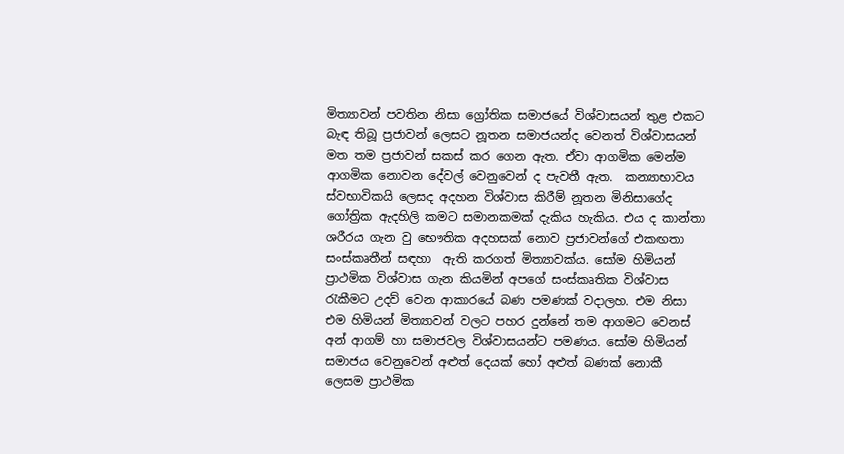මිත්‍යාවන් පවතින නිසා ග්‍රෝතික සමාජයේ විශ්වාසයන් තුළ එකට බැඳ තිබූ ප්‍රජාවන් ලෙසට නූතන සමාජයන්ද වෙනත් විශ්වාසයන් මත තම ප්‍රජාවන් සකස් කර ගෙන ඇත. ඒවා ආගමික මෙන්ම ආගමික නොවන දේවල් වෙනුවෙන් ද පැවතී ඇත.  කන්‍යාභාවය ස්වභාවිකයි ලෙසද අදහන විශ්වාස කිරීම් නූතන මිනිසාගේද ගෝත්‍රික ඇදහිලි කමට සමානකමක් දැකිය හැකිය. එය ද කාන්තා ශරීරය ගැන වු භෞතික අදහසක් නොව ප්‍රජාවන්ගේ එකඟතා සංස්කෘතීන් සඳහා  ඇති කරගත් මිත්‍යාවක්ය. සෝම හිමියන් ප්‍රාථමික විශ්වාස ගැන කියමින් අපගේ සංස්කෘතික විශ්වාස  රැකීමට උදව් වෙන ආකාරයේ බණ පමණක් වදාලහ. එම නිසා එම හිමියන් මිත්‍යාවන් වලට පහර දුන්නේ තම ආගමට වෙනස් අන් ආගම් හා සමාජවල විශ්වාසයන්ට පමණය. සෝම හිමියන් සමාජය වෙනුවෙන් අළුත් දෙයක් හෝ අළුත් බණක් නොකී ලෙසම ප්‍රාථමික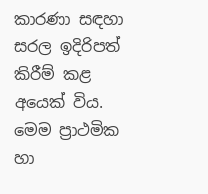කාරණා සඳහා සරල ඉදිරිපත් කිරීම් කළ අයෙක් විය. මෙම ප්‍රාථමික හා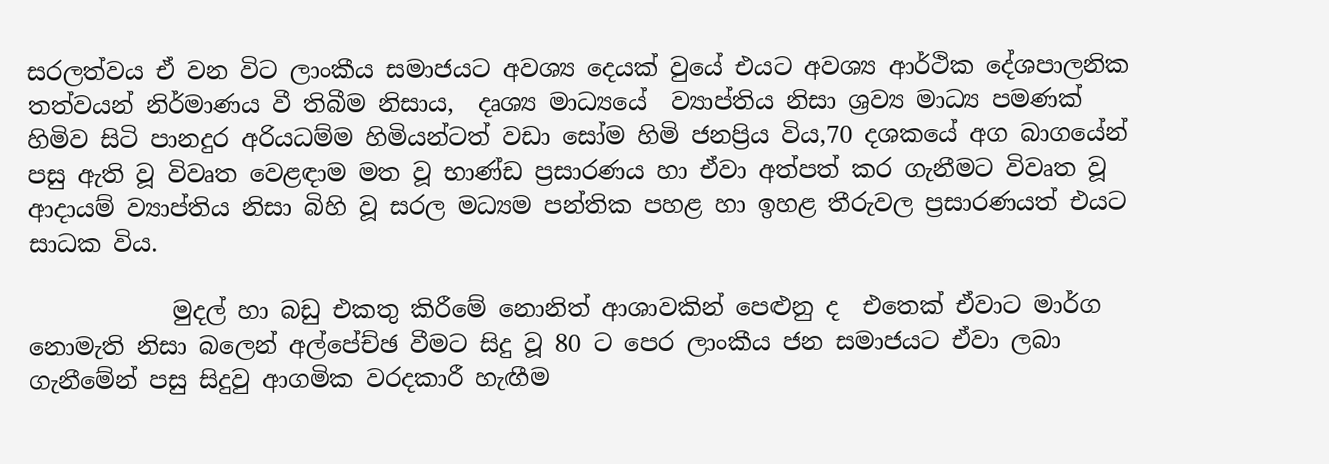සරලත්වය ඒ වන විට ලාංකීය සමාජයට අවශ්‍ය දෙයක් වුයේ එයට අවශ්‍ය ආර්ථික දේශපාලනික තත්වයන් නිර්මාණය වී තිබීම නිසාය,  දෘශ්‍ය මාධ්‍යයේ  ව්‍යාප්තිය නිසා ශ්‍රව්‍ය මාධ්‍ය පමණක් හිමිව සිටි පානදුර අරියධම්ම හිමියන්ටත් වඩා සෝම හිමි ජනප්‍රිය විය,70 දශකයේ අග බාගයේන්  පසු ඇති වූ විවෘත වෙළඳාම මත වූ භාණ්ඩ ප්‍රසාරණය හා ඒවා අත්පත් කර ගැනීමට විවෘත වූ ආදායම් ව්‍යාප්තිය නිසා බිහි වූ සරල මධ්‍යම පන්තික පහළ හා ඉහළ තීරුවල ප්‍රසාරණයත් එයට සාධක විය.

            මුදල් හා බඩු එකතු කිරීමේ නොනිත් ආශාවකින් පෙළුනු ද  එතෙක් ඒවාට මාර්ග නොමැති නිසා බලෙන් අල්පේච්ඡ වීමට සිදු වූ 80 ට පෙර ලාංකීය ජන සමාජයට ඒවා ලබා ගැනීමේන් පසු සිදුවු ආගමික වරදකාරී හැඟීම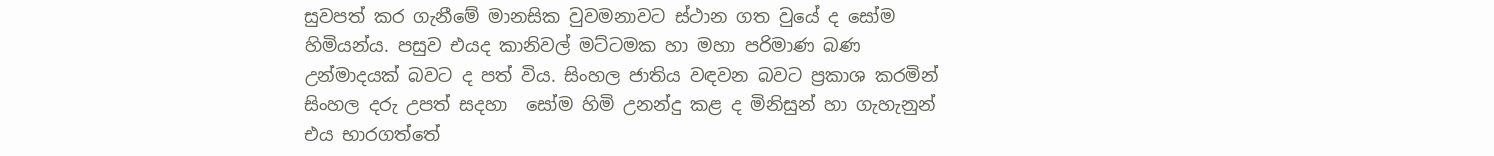සුවපත් කර ගැනීමේ මානසික වුවමනාවට ස්ථාන ගත වුයේ ද සෝම හිමියන්ය. පසුව එයද කානිවල් මට්ටමක හා මහා පරිමාණ බණ උන්මාදයක් බවට ද පත් විය. සිංහල ජාතිය වඳවන බවට ප්‍රකාශ කරමින් සිංහල දරු උපත් සදහා  සෝම හිමි උනන්දු කළ ද මිනිසුන් හා ගැහැනුන් එය භාරගත්තේ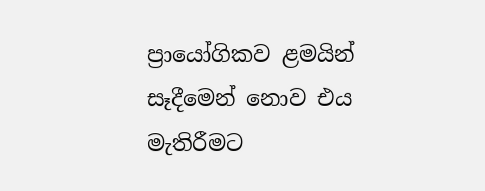ප්‍රායෝගිකව ළමයින් සෑදීමෙන් නොව එය මැතිරීමට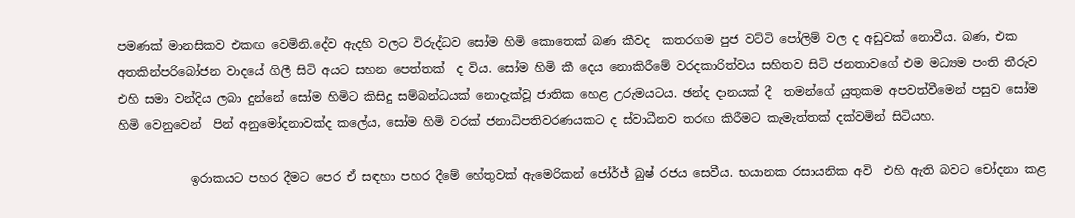පමණක් මානසිකව එකඟ වෙමිනි.දේව ඇදහි වලට විරුද්ධව සෝම හිමි කොතෙක් බණ කීවද  කතරගම පුජ වට්ටි පෝලිම් වල ද අඩුවක් නොවීය. බණ, එක අතකින්පරිබෝජන වාදයේ ගිලී සිටි අයට සහන පෙත්තක්  ද විය. සෝම හිමි කී දෙය නොකිරීමේ වරදකාරිත්වය සහිතව සිටි ජනතාවගේ එම මධ්‍යම පංති තීරුව එහි සමා වන්දිය ලබා දුන්නේ සෝම හිමිට කිසිදු සම්බන්ධයක් නොදැක්වූ ජාතික හෙළ උරුමයටය. ඡන්ද දානයක් දී  තමන්ගේ යුතුකම අපවත්වීමෙන් පසුව සෝම හිමි වෙනුවෙන්  පින් අනුමෝදනාවක්ද කලේය, සෝම හිමි වරක් ජනාධිපතිවරණයකට ද ස්වාධීනව තරඟ කිරීමට කැමැත්තක් දක්වමින් සිටියහ.

            ඉරාකයට පහර දීමට පෙර ඒ සඳහා පහර දීමේ හේතුවක් ඇමෙරිකන් ජෝර්ජ් බුෂ් රජය සෙවීය. භයානක රසායනික අවි  එහි ඇති බවට චෝදනා කළ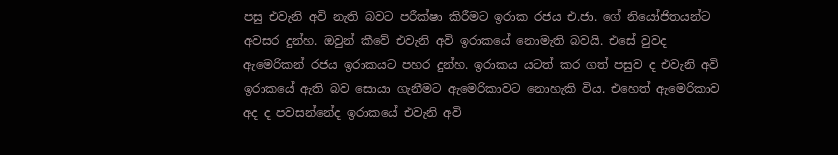පසු එවැනි අවි නැති බවට පරීක්ෂා කිරීමට ඉරාක රජය එ.ජා. ගේ නියෝජිතයන්ට අවසර දුන්හ. ඔවුන් කීවේ එවැනි අවි ඉරාකයේ නොමැති බවයි. එසේ වුවද ඇමෙරිකන් රජය ඉරාකයට පහර දුන්හ. ඉරාකය යටත් කර ගත් පසුව ද එවැනි අවි ඉරාකයේ ඇති බව සොයා ගැනීමට ඇමෙරිකාවට නොහැකි විය. එහෙත් ඇමෙරිකාව අද ද පවසන්නේද ඉරාකයේ එවැනි අවි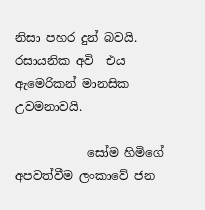නිසා පහර දුන් බවයි. රසායනික අවි  එය ඇමෙරිකන් මානසික උවමනාවයි.

            සෝම හිමිගේ අපවත්වීම ලංකාවේ ජන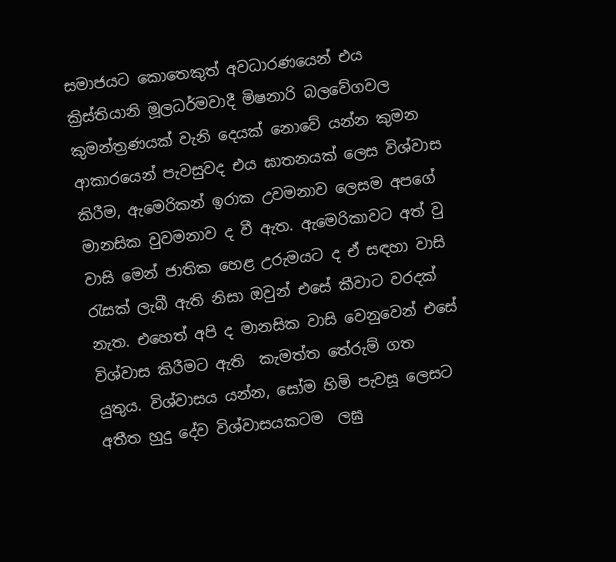සමාජයට කොතෙකුත් අවධාරණයෙන් එය ක්‍රිස්තියානි මූලධර්මවාදී මිෂනාරි බලවේගවල කුමන්ත්‍රණයක් වැනි දෙයක් නොවේ යන්න කුමන ආකාරයෙන් පැවසුවද එය ඝාතනයක් ලෙස විශ්වාස කිරීම, ඇමෙරිකන් ඉරාක උවමනාව ලෙසම අපගේ මානසික වුවමනාව ද වී ඇත. ඇමෙරිකාවට අත් වු වාසි මෙන් ජාතික හෙළ උරුමයට ද ඒ සඳහා වාසි රැසක් ලැබී ඇති නිසා ඔවුන් එසේ කීවාට වරදක් නැත. එහෙත් අපි ද මානසික වාසි වෙනුවෙන් එසේ විශ්වාස කිරීමට ඇති  කැමත්ත තේරුම් ගත යුතුය. විශ්වාසය යන්න, සෝම හිමි පැවසූ ලෙසට අතීත හුදු දේව විශ්වාසයකටම  ලඝු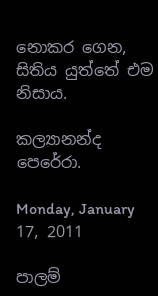නොකර ගෙන, සිතිය යුත්තේ එම නිසාය.

කල්‍යානන්ද පෙරේරා.

Monday, January 17, 2011

පාලම්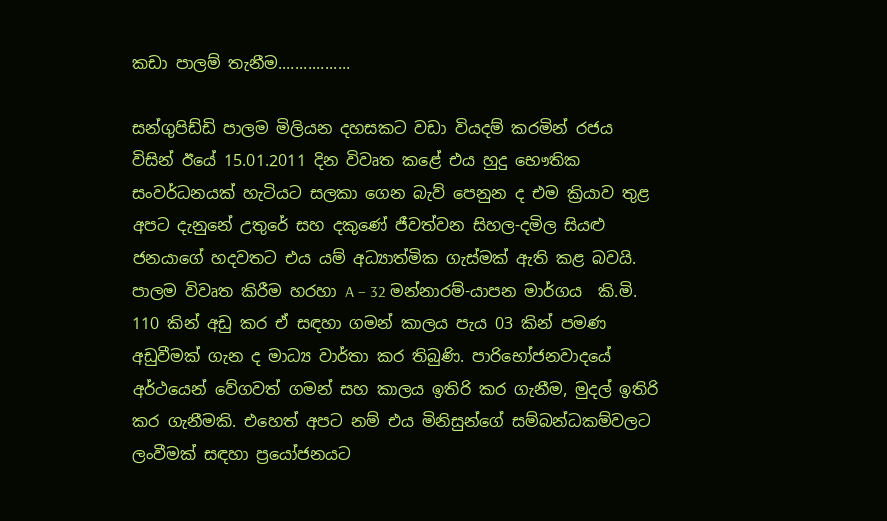කඩා පාලම් තැනීම.................

සන්ගුපිඩ්ඩි පාලම මිලියන දහසකට වඩා වියදම් කරමින් රජය විසින් ඊයේ 15.01.2011 දින විවෘත කළේ එය හුදු භෞතික සංවර්ධනයක් හැටියට සලකා ගෙන බැව් පෙනුන ද එම ක්‍රියාව තුළ අපට දැනුනේ උතුරේ සහ දකුණේ ජීවත්වන සිහල-දමිල සියළු ජනයාගේ හදවතට එය යම් අධ්‍යාත්මික ගැස්මක් ඇති කළ බවයි. පාලම විවෘත කිරීම හරහා A – 32 මන්නාරම්-යාපන මාර්ගය  කි.මි. 110 කින් අඩු කර ඒ සඳහා ගමන් කාලය පැය 03 කින් පමණ අඩුවීමක් ගැන ද මාධ්‍ය වාර්තා කර තිබුණි. පාරිභෝජනවාදයේ අර්ථයෙන් වේගවත් ගමන් සහ කාලය ඉතිරි කර ගැනීම, මුදල් ඉතිරි කර ගැනීමකි. එහෙත් අපට නම් එය මිනිසුන්ගේ සම්බන්ධකම්වලට ලංවීමක් සඳහා ප්‍රයෝජනයට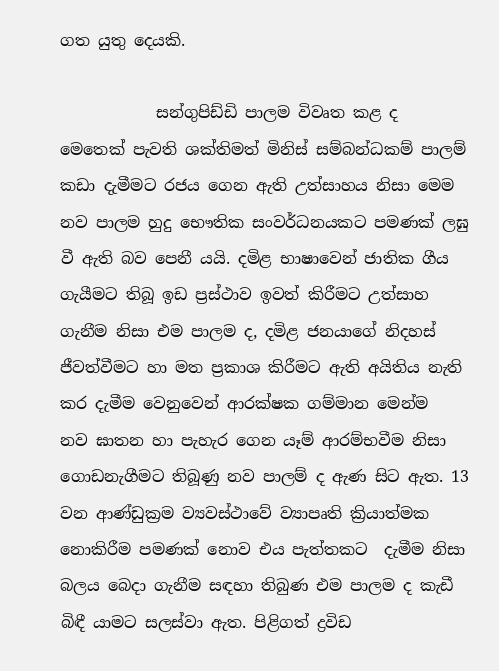ගත යුතු දෙයකි.

            සන්ගුපිඩ්ඩි පාලම විවෘත කළ ද මෙතෙක් පැවති ශක්තිමත් මිනිස් සම්බන්ධකම් පාලම් කඩා දැමීමට රජය ගෙන ඇති උත්සාහය නිසා මෙම නව පාලම හුදු භෞතික සංවර්ධනයකට පමණක් ලඝු වී ඇති බව පෙනී යයි. දමිළ භාෂා‍වෙන් ජාතික ගීය ගැයීමට තිබූ ඉඩ ප්‍රස්ථාව ඉවත් කිරීමට උත්සාහ ගැනීම නිසා එම පාලම ද, දමිළ ජනයාගේ නිදහස් ජීවත්වීමට හා මත ප්‍රකාශ කිරීමට ඇති අයිතිය නැති කර දැමීම වෙනුවෙන් ආරක්ෂක ගම්මාන මෙන්ම  නව ඝාතන හා පැහැර ගෙන යෑම් ආරම්භවීම නිසා ගොඩනැගීමට තිබූණු නව පාලම් ද ඇණ සිට ඇත. 13 වන ආණ්ඩුක්‍රම ව්‍යවස්ථාවේ ව්‍යාපෘති ක්‍රියාත්මක නොකිරීම පමණක් නොව එය පැත්තකට  දැමීම නිසා බලය බෙදා ගැනීම සඳහා තිබුණ එම පාලම ද කැඩී බිඳී යාමට සලස්වා ඇත. පිළිගත් ද්‍රවිඩ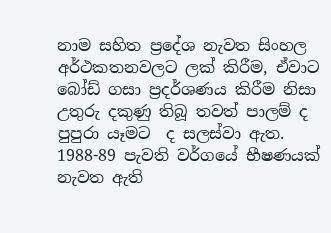නාම සහිත ප්‍රදේශ නැවත සිංහල අර්ථකතනවලට ලක් කිරීම, ඒවාට බෝඩ් ගසා ප්‍රදර්ශණය කිරීම නිසා උතුරු දකුණු තිබූ තවත් පාලම් ද පුපුරා යෑමට  ද සලස්වා ඇත. 1988-89 පැවති වර්ගයේ භීෂණයක් නැවත ඇති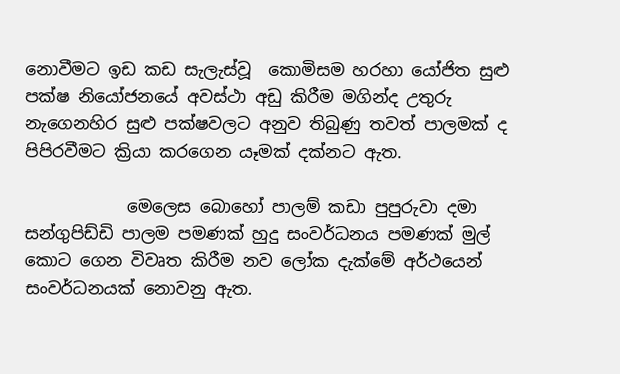නොවීමට ඉඩ කඩ සැලැස්වූ  කොමිසම හරහා යෝජිත සුළු පක්ෂ නියෝජනයේ අවස්ථා අඩු කිරීම මගින්ද උතුරු නැගෙනහිර සුළු පක්ෂවලට අනුව තිබුණු තවත් පාලමක් ද පිපිරවීමට ක්‍රියා කරගෙන යෑමක් දක්නට ඇත.

            මෙලෙස බොහෝ පාලම් කඩා පුපුරුවා දමා සන්ගුපිඩ්ඩි පාලම පමණක් හුදු සංවර්ධනය පමණක් මුල් කොට ගෙන විවෘත කිරීම නව ලෝක දැක්මේ අර්ථයෙන් සංවර්ධනයක් නොවනු ඇත.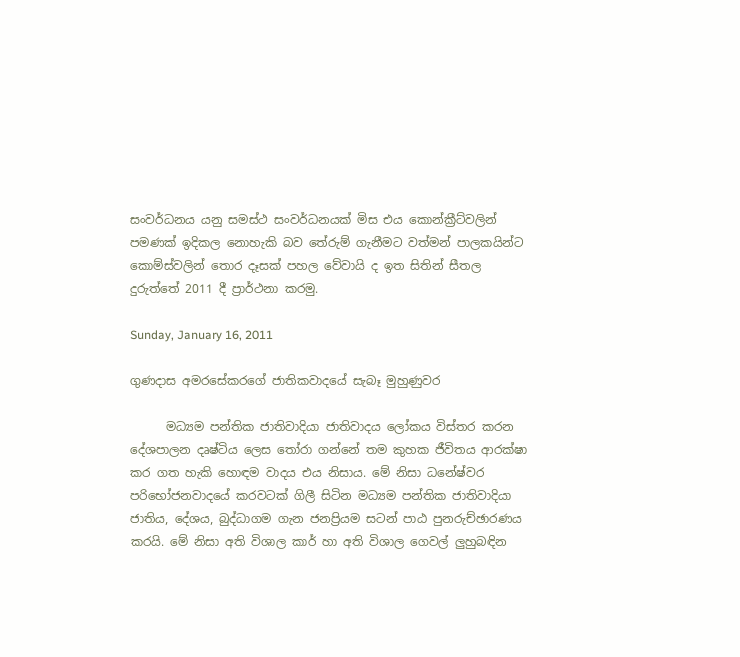සංවර්ධනය යනු සමස්ථ සංවර්ධනයක් මිස එය කොන්ක්‍රීට්වලින් පමණක් ඉදිකල නොහැකි බව තේරුම් ගැනීමට වත්මන් පාලකයින්ට කොම්ස්වලින් තොර දෑසක් පහල වේවායි ද ඉත සිතින් සීතල දුරුත්තේ 2011 දී ප්‍රාර්ථනා කරමු.

Sunday, January 16, 2011

ගුණදාස අමරසේකරගේ ජාතිකවාදයේ සැබෑ මුහුණුවර

      මධ්‍යම පන්තික ජාතිවාදියා ජාතිවාදය ලෝකය විස්තර කරන දේශපාලන දෘෂ්ටිය ලෙස තෝරා ගන්නේ තම කුහක ජීවිතය ආරක්ෂා කර ගත හැකි හොඳම වාදය එය නිසාය. මේ නිසා ධනේෂ්වර පරිභෝජනවාදයේ කරවටක් ගිලී සිටින මධ්‍යම පන්තික ජාතිවාදියා ජාතිය, දේශය, බුද්ධාගම ගැන ජනප්‍රියම සටන් පාඨ පුනරුච්ඡාරණය කරයි. මේ නිසා අති විශාල කාර් හා අති විශාල ගෙවල් ලුහුබඳින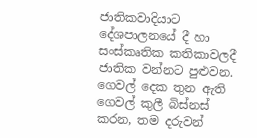ජාතිකවාදියාට දේශපාලනයේ දී හා සංස්කෘතික කතිකාවලදී ජාතික වන්නට පුළුවන. ගෙවල් දෙක තුන ඇති ගෙවල් කුලී බිස්නස් කරන, තම දරුවන්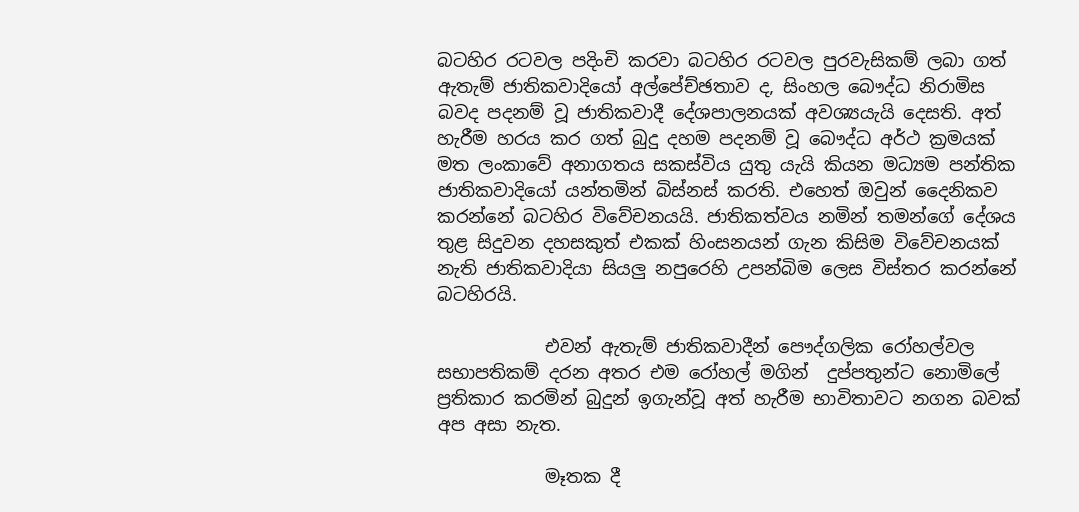බටහිර රටවල පදිංචි කරවා බටහිර රටවල පුරවැසිකම් ලබා ගත් ඇතැම් ජාතිකවාදියෝ අල්පේච්ඡතාව ද, සිංහල බෞද්ධ නිරාමිස බවද පදනම් වූ ජාතිකවාදී දේශපාලනයක් අවශ්‍යයැයි දෙසති. අත් හැරීම හරය කර ගත් බුදු දහම පදනම් වූ බෞද්ධ අර්ථ ක්‍රමයක් මත ලංකාවේ අනාගතය සකස්විය යුතු යැයි කියන මධ්‍යම පන්තික  ජාතිකවාදියෝ යන්තමින් බිස්නස් කරති. එහෙත් ඔවුන් දෛනිකව කරන්නේ බටහිර විවේචනයයි. ජාතිකත්වය නමින් තමන්ගේ දේශය තුළ සිදුවන දහසකුත් එකක් හිංසනයන් ගැන කිසිම විවේචනයක් නැති ජාතිකවාදියා සියලු නපුරෙහි උපන්බිම ලෙස විස්තර කරන්නේ බටහිරයි.

            එවන් ඇතැම් ජාතිකවාදීන් පෞද්ගලික රෝහල්වල සභාපතිකම් දරන අතර එම රෝහල් මගින්  දුප්පතුන්ට නොමිලේ ප්‍රතිකාර කරමින් බුදුන් ඉගැන්වූ අත් හැරීම භාවිතාවට නගන බවක් අප අසා නැත.

            මෑතක දී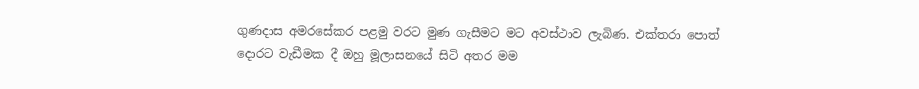ගුණදාස අමරසේකර පළමු වරට මුණ ගැසීමට මට අවස්ථාව ලැබිණ. එක්තරා පොත් දොරට වැඩීමක දී ඔහු මූලාසනයේ සිටි අතර මම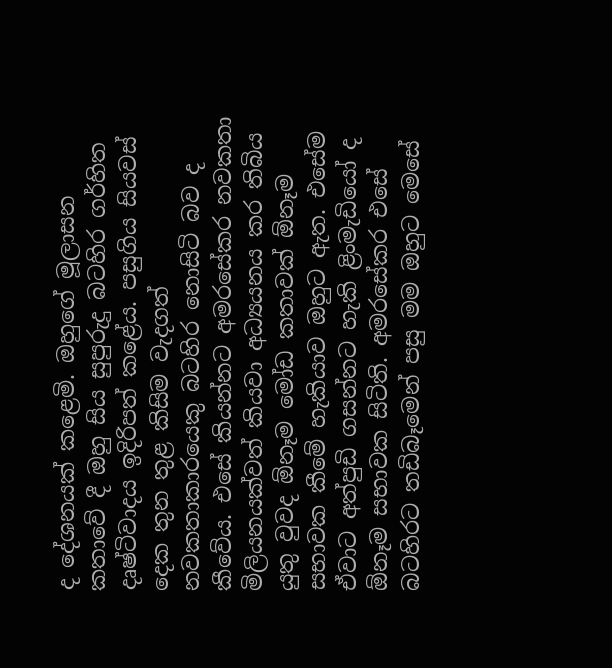ද දේශනයක් කළෙමි. ඔහුගේ මූලාසන කතාවේ දී ඔහු සිය සුපුරුදු බටහිර ගර්හිත දෘෂ්ටිවාදය ඉදිරිපත් කළේය. පසුගිය සියවස් දෙක තුන තුළ කිසිම වැදගත් නවකතාකාරයෙකු බටහිර නොසිටි බව ද කීවේය. එසේ කියන්නට අමරසේකර නවකතා මිලියනයක්වත් කියවා අධ්‍යයනය කර තිබිය යුතු වුවද ඕනෑම මෝඩ කතාවක් ඕනෑම සභාවක කීමේ හැකියාව ඔහුට ඇත. එසේම ඒවාට අත්පුඩි ගසන්නට හැකි ළිංමැඩියෝ ද ඕනෑම සභාවක සිටිති. අමරසේකර එසේ බටහිරට තඩිබෑමෙන් පසු මම ඔහුට මෙසේ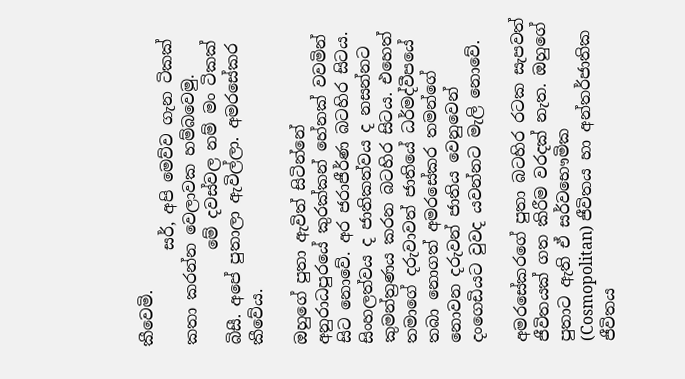කීවෙමි.
            සර්, අපි මෙව්ව ගැන ටිකක් කතා කරන්න වෙලාවක හම්බවෙමු.
            මේ දවස්වල නම් මං ටිකක් බිසී. අපේ පුතාලා ඇවිල්ලා. අමරසේකර කීවේය.

ඔහුගේ පුතා ඇවිත් සිටින්නේ අනුරාධපුරයේ කුරක්කන් හේනක් වවමින් සිට නොවේ. අර ජරාජීර්ණ බටහිර සිටය. සිංහලත්වය ද ජාතිකත්වය ද නසන්නට කුමන්ත්‍රණය කරන බටහිර සිටය. එහෙත් තමාගේ දරුවාවත් ජාතියේ ධර්මද්වීපයේ තබා නොගත් අමරසේකර තමන්ගේ නොවන දරුවන් ජාතිය වෙනුවෙන් දංගෙඩියට වුවද යවන්නට මැලි නොවේ.

අමරසේකරගේ පුතා බටහිර රටක සැපවත් ජීවිතයක් ගත කිරීම වරදක් නැත. ඔහුගේ පුතාට ඇති ඒ සර්වභෞමික (Cosmopolitan) ජීවිතය හා අන්තර්ජාතික ජීවිතය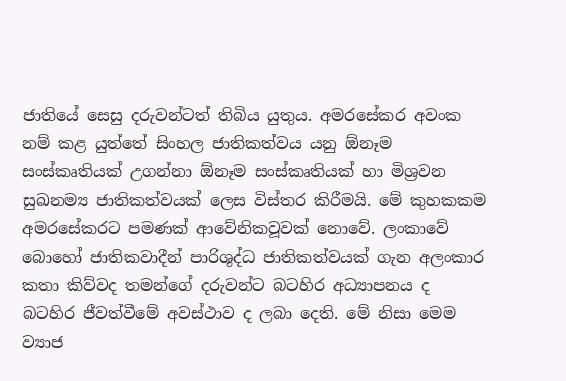ජාතියේ සෙසු දරුවන්ටත් තිබිය යුතුය. අමරසේකර අවංක නම් කළ යුත්තේ සිංහල ජාතිකත්වය යනු ඕනෑම සංස්කෘතියක් උගන්නා ඕනෑම සංස්කෘතියක් හා මිශ්‍රවන සුඛනම්‍ය ජාතිකත්වයක් ලෙස විස්තර කිරීමයි. මේ කුහකකම අමරසේකරට පමණක් ආවේනිකවූවක් නොවේ. ලංකාවේ බොහෝ ජාතිකවාදීන් පාරිශුද්ධ ජාතිකත්වයක් ගැන අලංකාර කතා කිව්වද තමන්ගේ දරුවන්ට බටහිර අධ්‍යාපනය ද බටහිර ජීවත්වීමේ අවස්ථාව ද ලබා දෙති. මේ නිසා මෙම ව්‍යාජ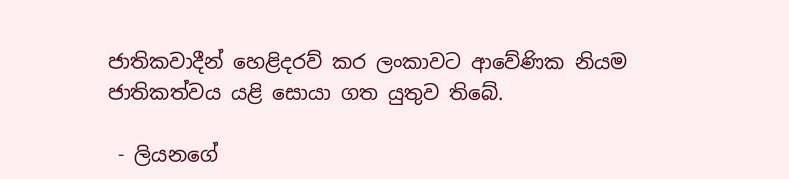ජාතිකවාදීන් හෙළිදරව් කර ලංකාවට ආවේණික නියම ජාතිකත්වය යළි සොයා ගත යුතුව තිබේ.

 - ලියනගේ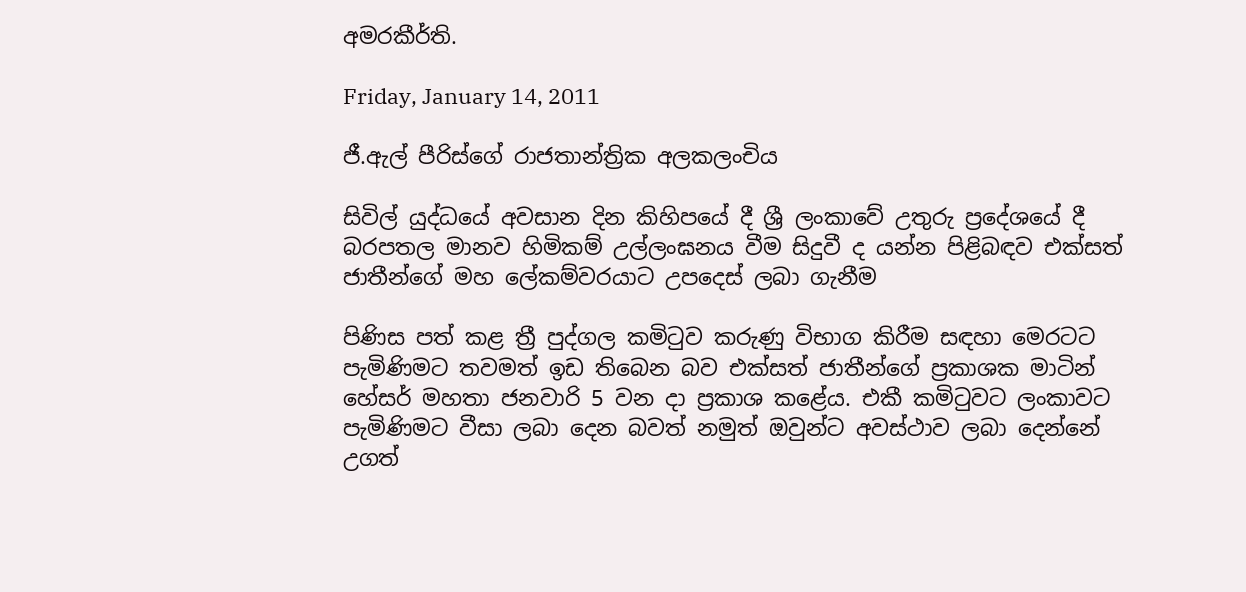අමරකීර්ති.

Friday, January 14, 2011

ජී.ඇල් පීරිස්ගේ රාජතාන්ත්‍රික අලකලංචිය

සිවිල් යුද්ධයේ අවසාන දින කිහිපයේ දී ශ්‍රී ලංකාවේ උතුරු ප්‍රදේශයේ දී බරපතල මානව හිමිකම් උල්ලංඝනය වීම සිදුවී ද යන්න පිළිබඳව එක්සත් ජාතීන්ගේ මහ ලේකම්වරයාට උපදෙස් ලබා ගැනීම

පිණිස පත් කළ ත්‍රී පුද්ගල කමිටුව කරුණු විභාග කිරීම සඳහා මෙරටට පැමිණිමට තවමත් ඉඩ තිබෙන බව එක්සත් ජාතීන්ගේ ප්‍රකාශක මාටින් හේසර් මහතා ජනවාරි 5 වන දා ප්‍රකාශ ‍කළේය. එකී කමිටුවට ලංකාවට පැමිණිමට වීසා ලබා දෙන බවත් නමුත් ඔවුන්ට අවස්ථාව ලබා දෙන්නේ උගත්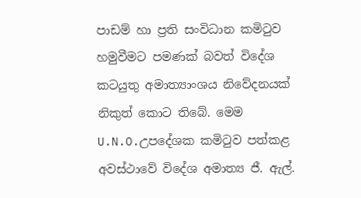පාඩම් හා ප්‍රති සංවිධාන කමිටුව හමුවීමට පමණක් බවත් විදේශ කටයුතු අමාත්‍යාංශය නිවේදනයක් නිකුත් කොට තිබේ. මෙම U.N.O.උපදේශක කමිටුව පත්කළ අවස්ථාවේ විදේශ අමාත්‍ය ජී. ඇල්.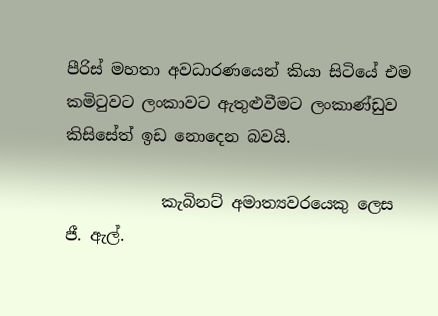පීරිස් මහතා අවධාරණයෙන් කියා සිටියේ එම කමිටුවට ලංකාවට ඇතුළුවීමට ලංකාණ්ඩුව කිසිසේත් ඉඩ නොදෙන බවයි.

            කැබිනට් අමාත්‍යවරයෙකු ලෙස ජී. ඇල්.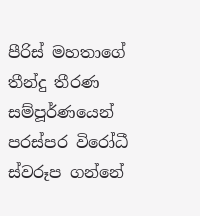පීරිස් මහතාගේ තීන්දු තීරණ සම්පූර්ණයෙන් පරස්පර විරෝධී  ස්වරූප ගන්නේ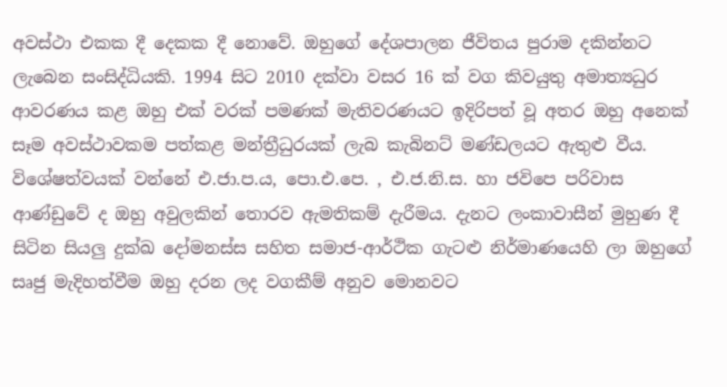අවස්ථා එකක දී දෙකක දී නොවේ. ඔහුගේ දේශපාලන ජීවිතය පුරාම දකින්නට ලැබෙන සංසිද්ධියකි. 1994 සිට 2010 දක්වා වසර 16 ක් වග කිවයුතු අමාත්‍යධුර ආවරණය කළ ඔහු එක් වරක් පමණක් මැතිවරණයට ඉදිරිපත් වූ අතර ඔහු අනෙක් සෑම අවස්ථාවකම පත්කළ මන්ත්‍රීධුරයක් ලැබ කැබිනට් මණ්ඩලයට ඇතුළු වීය. විශේෂත්වයක් වන්නේ එ.ජා.ප.ය, පො.එ.පෙ. , එ.ජ.නි.ස. හා ජවිපෙ පරිවාස ආණ්ඩුවේ ද ඔහු අවුලකින් තොරව ඇමතිකම් දැරීමය. දැනට ලංකාවාසීන් මුහුණ දී සිටින සියලු දුක්ඛ ‍දෝමනස්ස සහිත සමාජ-ආර්ථික ගැටළු නිර්මාණයෙහි ලා ඔහුගේ සෘජු මැදිහත්වීම ඔහු දරන ලද වගකීම් අනුව මොනවට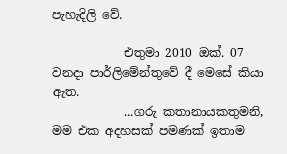පැහැදිලි වේ.

            එතුමා 2010 ඔක්. 07 වනදා පාර්ලිමේන්තුවේ දී මෙසේ කියා ඇත.
            ...ගරු කතානායකතුමනි, මම එක අදහසක් පමණක් ඉතාම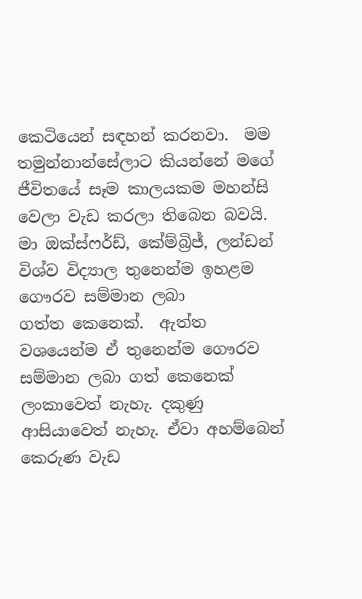කෙටියෙන් සඳහන් කරනවා.  මම තමුන්නාන්සේලාට කියන්නේ මගේ ජීවිතයේ සෑම කාලයකම මහන්සි වෙලා වැඩ කරලා තිබෙන බවයි. මා ඔක්ස්ෆර්ඩ්, කේම්බ්‍රිජ්, ලන්ඩන් විශ්ව විද්‍යාල තුනෙන්ම ඉහළම ගෞරව සම්මාන ලබා ගත්ත ‍කෙනෙක්.  ඇත්ත වශයෙන්ම ඒ තුනෙන්ම ගෞරව සම්මාන ලබා ගත් කෙනෙක් ලංකාවෙත් නැහැ. දකුණු ආසියාවෙත් නැහැ. ඒවා අහම්බෙන් කෙරුණ වැඩ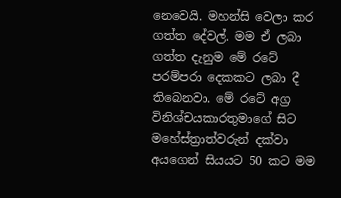නෙවෙයි. මහන්සි වෙලා කර ගත්ත දේවල්. මම ඒ ලබා ගත්ත දැනුම මේ රටේ පරම්පරා දෙකකට ලබා දී තිබෙනවා. මේ රටේ අග්‍ර විනිශ්චයකාරතුමාගේ සිට මහේස්ත්‍රාත්වරුන් දක්වා අයගෙන් සියයට 50 කට මම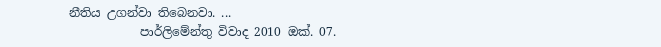නීතිය උගන්වා තිබෙනවා. ...
            පාර්ලිමේන්තු විවාද 2010 ඔක්. 07.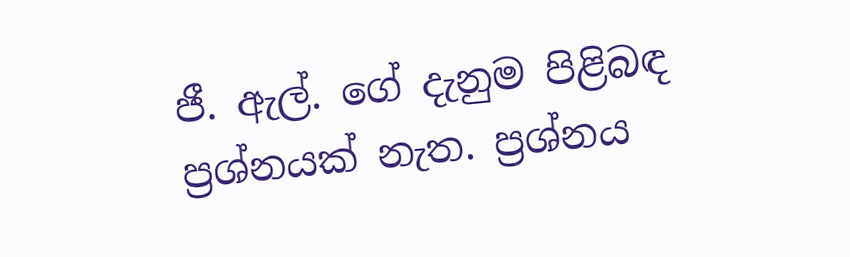ජී. ඇල්. ගේ දැනුම පිළිබඳ ප්‍රශ්නයක් නැත. ප්‍රශ්නය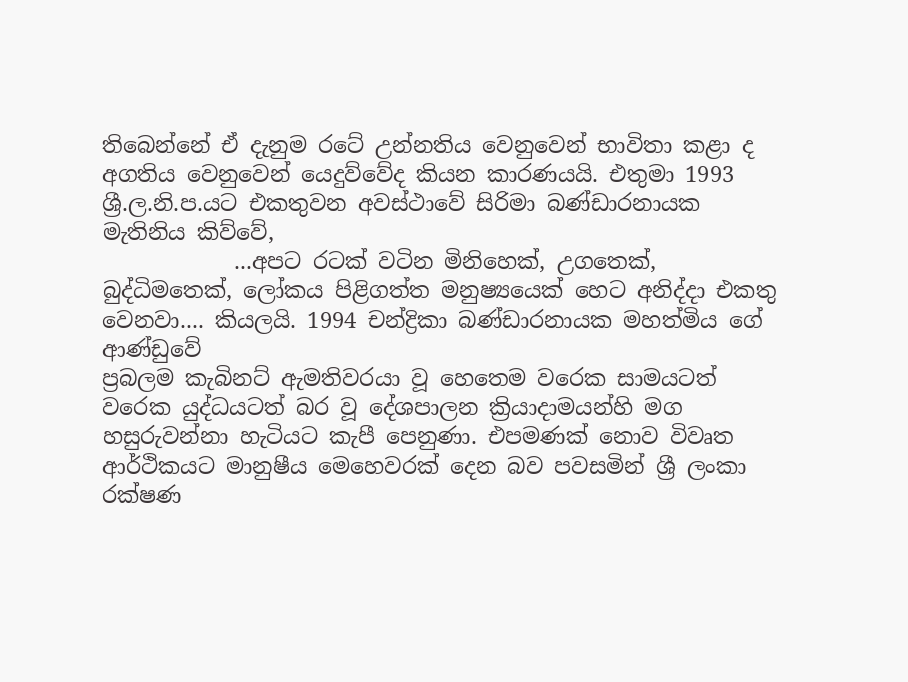තිබෙන්නේ ඒ දැනුම රටේ උන්නතිය වෙනුවෙන් භාවිතා කළා ද අගතිය වෙනුවෙන් යෙදුව්වේද කියන කාරණයයි. එතුමා 1993 ශ්‍රී.ල.නි.ප.යට එකතුවන අවස්ථාවේ සිරිමා බණ්ඩාරනායක මැතිනිය කිව්වේ,
            ...අපට රටක් වටින මිනිහෙක්, උගතෙක්, බුද්ධිමතෙක්, ලෝකය පිළිගත්ත මනුෂ්‍යයෙක් හෙට අනිද්දා එකතු වෙනවා.... කියලයි. 1994 චන්ද්‍රිකා බණ්ඩාරනායක මහත්මිය ගේ ආණ්ඩුවේ
ප්‍රබලම කැබිනට් ඇමතිවරයා වූ හෙතෙම වරෙක සාමයටත් වරෙක යුද්ධයටත් බර වූ දේශපාලන ක්‍රියාදාමයන්හි මග හසුරුවන්නා හැටියට කැපී පෙනුණා. එපමණක් නොව විවෘත ආර්ථිකයට මානුෂීය මෙහෙවරක් දෙන බව පවසමින් ශ්‍රී ලංකා රක්ෂණ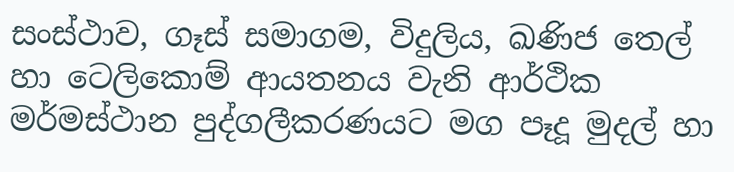සංස්ථාව, ගෑස් සමාගම, විදුලිය, ඛණිජ තෙල් හා ටෙලිකොම් ආයතනය වැනි ආර්ථික මර්මස්ථාන පුද්ගලීකරණයට මග පෑදූ මුදල් හා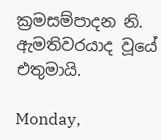ක්‍රමසම්පාදන නි. ඇමතිවරයාද වූයේ එතුමායි.

Monday,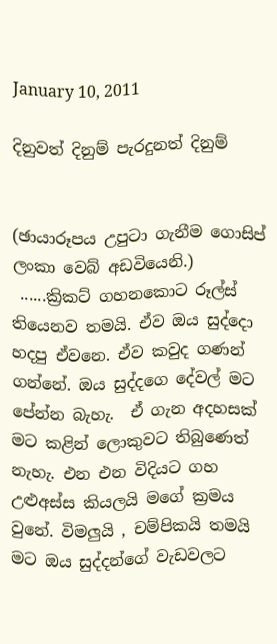January 10, 2011

දිනුවත් දිනුම් පැරදුනත් දිනුම්


(ඡායාරූපය උපුටා ගැනීම ගොසිප් ලංකා වෙබ් අඩවියෙනි.)
 ......ක්‍රිකට් ගහනකොට රූල්ස් තියෙනව තමයි. ඒව ඔය සුද්දො හදපු ඒවනෙ. ඒව කවුද ගණන් ගන්නේ‍. ඔය සුද්දගෙ දේවල් මට පේන්න බැහැ.  ඒ ගැන අදහසක් මට කළින් ලොකුවට තිබුණෙත් නැහැ. එන එන විදියට ගහ උළුඅස්ස කියලයි මගේ ක්‍රමය වුනේ. විමලුයි , චම්පිකයි තමයි මට ඔය සුද්දන්ගේ වැඩවලට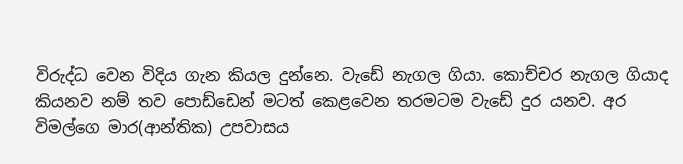විරුද්ධ වෙන විදිය ගැන කියල දුන්නෙ. වැඩේ නැගල ගියා. කොච්චර නැගල ගියාද කියනව නම් තව පොඩ්ඩෙන් මටත් කෙළවෙන තරමටම වැඩේ දුර යනව. අර විමල්ගෙ මාර(ආන්තික) උපවාසය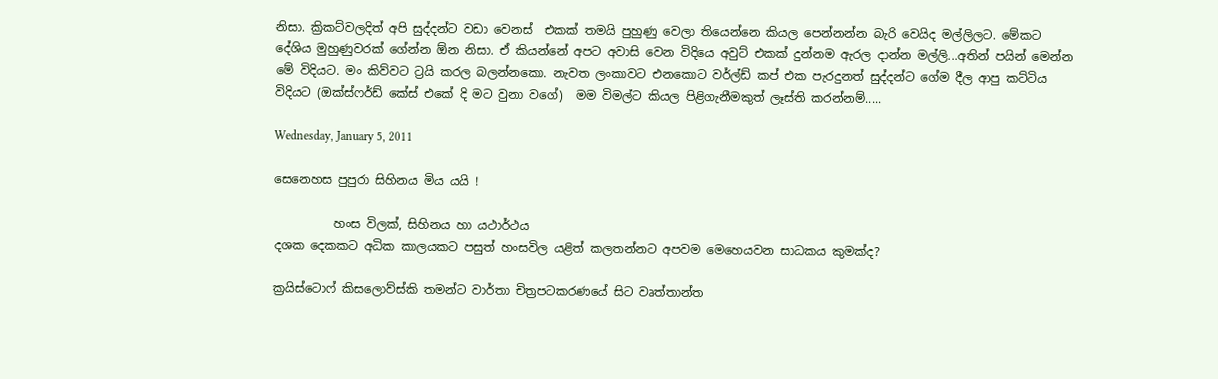නිසා. ක්‍රිකට්වලදිත් අපි සුද්දන්ට වඩා වෙනස්  එකක් තමයි පුහුණු වෙලා තියෙන්නෙ කියල පෙන්නන්න බැරි වෙයිද මල්ලිලට. මේකට දේශිය මුහුණුවරක් ගේන්න ඕන නිසා. ඒ කියන්නේ අපට අවාසි වෙන විදියෙ අවුට් එකක් දුන්නම ඇරල දාන්න මල්ලි...අතින් පයින් මෙන්න මේ විදියට. මං කිව්වට ට්‍රයි කරල බලන්නකො. නැවත ලංකාවට එනකොට වර්ල්ඩ් කප් එක පැරදුනත් සුද්දන්ට ගේම දීල ආපු කට්ටිය විදියට (ඔක්ස්ෆර්ඩ් කේස් එකේ දි මට වුනා වගේ)  මම විමල්ට කියල පිළිගැනීමකුත් ලෑස්ති කරන්නම්.....

Wednesday, January 5, 2011

සෙනෙහස පුපුරා සිහිනය මිය යයි !

          හංස විලක්, සිහිනය හා යථාර්ථය
දශක දෙකකට අධික කාලයකට පසුත් හංසවිල යළිත් කලතන්නට අපවම මෙහෙයවන සාධකය කුමක්ද?

ක්‍රයිස්ටොෆ් කිසලොව්ස්කි තමන්ට වාර්තා චිත්‍රපටකරණයේ සිට වෘත්තාන්ත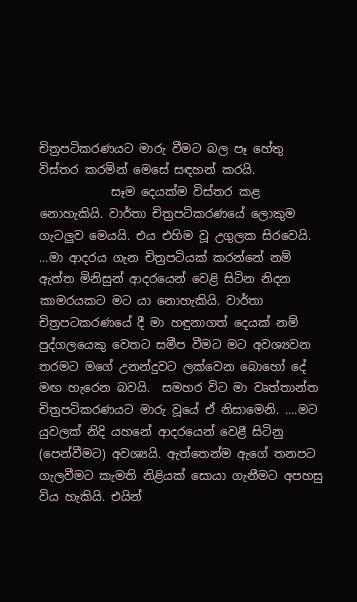චිත්‍රපටිකරණයට මාරු වීමට බල පෑ හේතු විස්තර කරමින් මෙසේ සඳහන් කරයි.
            සෑම දෙයක්ම විස්තර කළ නොහැකියි. වාර්තා චිත්‍රපටිකරණයේ ලොකුම ගැටලුව මෙයයි. එය එහිම වූ උගුලක සිරවෙයි. ...මා ආදරය ගැන චිත්‍රපටියක් කරන්නේ නම් ඇත්ත මිනිසුන් ආදරයෙන් වෙළි සිටින නිදන කාමරයකට මට යා නොහැකියි. වාර්තා චිත්‍රපටකරණයේ දී මා හඳුනාගත් දෙයක් නම් පුද්ගලයෙකු වෙතට සමීප වීමට මට අවශ්‍යවන තරමට මගේ උනන්දුවට ලක්වෙන බොහෝ දේ මඟ හැරෙන බවයි.  සමහර විට මා වෘත්තාන්ත චිත්‍රපටිකරණයට මාරු වූයේ ඒ නිසාමෙනි. ....මට යුවලක් නිදි යහනේ ආදරයෙන් වෙළී සිටිනු (පෙන්වීමට) අවශ්‍යයි. ඇත්තෙන්ම ඇගේ තනපට ගැලවීමට කැමති නිළියක් සොයා ගැනීමට අපහසු විය හැකියි. එයින්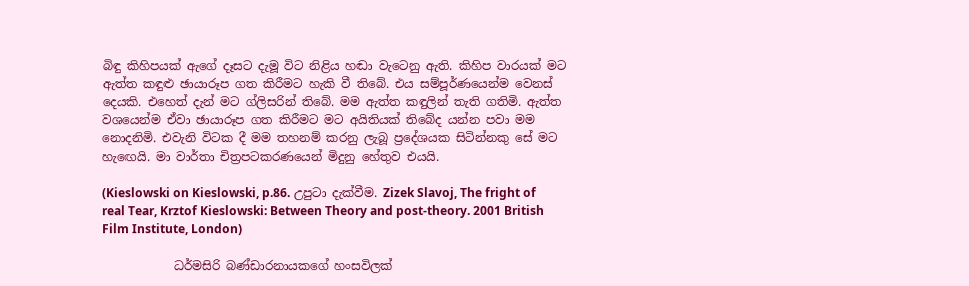බිඳු කිහිපයක් ඇගේ දෑසට දැමූ විට නිළිය හඬා වැටෙනු ඇති. කිහිප වාරයක් මට ඇත්ත කඳුළු ඡායාරූප ගත කිරීමට හැකි වී තිබේ. එය සම්පූර්ණයෙන්ම වෙනස් දෙයකි. එහෙත් දැන් මට ග්ලිසරින් තිබේ. මම ඇත්ත කඳුලින් තැති ගතිමි. ඇත්ත වශයෙන්ම ඒවා ඡායාරූප ගත කිරීමට මට අයිතියක් තිබේද යන්න පවා මම නොදනිමි. එවැනි විටක දී මම තහනම් කරනු ලැබූ ප්‍රදේශයක සිටින්නකු සේ මට හැ‍ඟෙයි. මා වාර්තා චිත්‍රපටකරණයෙන් මිදුනු හේතුව එයයි.

(Kieslowski on Kieslowski, p.86. උපුටා දැක්වීම. Zizek Slavoj, The fright of real Tear, Krztof Kieslowski: Between Theory and post-theory. 2001 British Film Institute, London)

            ධර්මසිරි බණ්ඩාරනායකගේ හංසවිලක්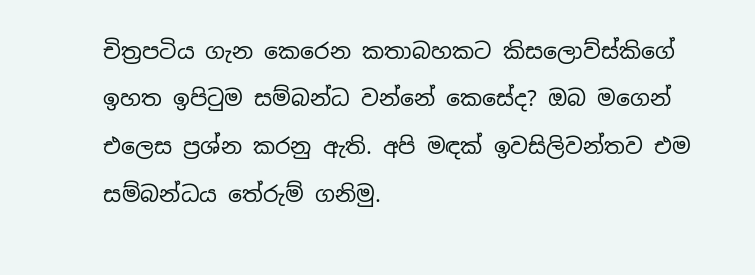චිත්‍රපටිය ගැන කෙරෙන කතාබහකට කිසලොව්ස්කිගේ ඉහත ඉපිටුම සම්බන්ධ වන්නේ කෙසේද? ඔබ මගෙන්  එලෙස ප්‍රශ්න කරනු ඇති. අපි මඳක් ඉවසිලිවන්තව එම සම්බන්ධය තේරුම් ගනිමු.